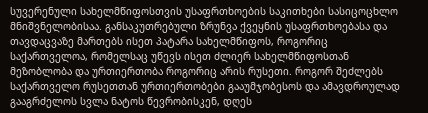სუვერენული სახელმწიფოსთვის უსაფრთხოების საკითხები სასიცოცხლო მნიშვნელობისაა. განსაკუთრებული ზრუნვა ქვეყნის უსაფრთხოებასა და თავდაცვაზე მართებს ისეთ პატარა სახელმწიფოს, როგორიც საქართველოა, რომელსაც უწევს ისეთ ძლიერ სახელმწიფოსთან მეზობლობა და ურთიერთობა როგორიც არის რუსეთი. როგორ შეძლებს საქართველო რუსეთთან ურთიერთობები გააუმჯობესოს და ამავდროულად გააგრძელოს სვლა ნატოს წევრობისკენ, დღეს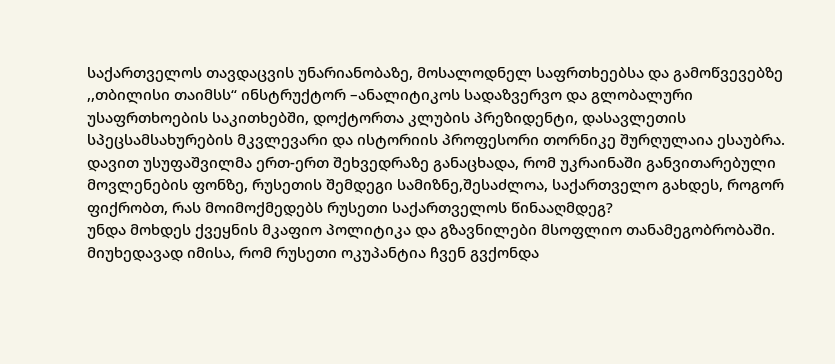საქართველოს თავდაცვის უნარიანობაზე, მოსალოდნელ საფრთხეებსა და გამოწვევებზე ,,თბილისი თაიმსს“ ინსტრუქტორ –ანალიტიკოს სადაზვერვო და გლობალური უსაფრთხოების საკითხებში, დოქტორთა კლუბის პრეზიდენტი, დასავლეთის სპეცსამსახურების მკვლევარი და ისტორიის პროფესორი თორნიკე შურღულაია ესაუბრა. დავით უსუფაშვილმა ერთ-ერთ შეხვედრაზე განაცხადა, რომ უკრაინაში განვითარებული მოვლენების ფონზე, რუსეთის შემდეგი სამიზნე,შესაძლოა, საქართველო გახდეს, როგორ ფიქრობთ, რას მოიმოქმედებს რუსეთი საქართველოს წინააღმდეგ?
უნდა მოხდეს ქვეყნის მკაფიო პოლიტიკა და გზავნილები მსოფლიო თანამეგობრობაში. მიუხედავად იმისა, რომ რუსეთი ოკუპანტია ჩვენ გვქონდა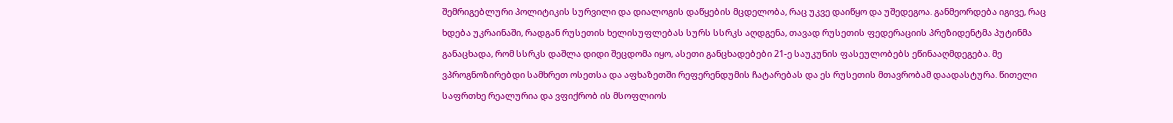შემრიგებლური პოლიტიკის სურვილი და დიალოგის დაწყების მცდელობა, რაც უკვე დაიწყო და უშედეგოა. განმეორდება იგივე, რაც ხდება უკრაინაში, რადგან რუსეთის ხელისუფლებას სურს სსრკს აღდგენა, თავად რუსეთის ფედერაციის პრეზიდენტმა პუტინმა განაცხადა, რომ სსრკს დაშლა დიდი შეცდომა იყო, ასეთი განცხადებები 21-ე საუკუნის ფასეულობებს ეწინააღმდეგება. მე ვპროგნოზირებდი სამხრეთ ოსეთსა და აფხაზეთში რეფერენდუმის ჩატარებას და ეს რუსეთის მთავრობამ დაადასტურა. წითელი საფრთხე რეალურია და ვფიქრობ ის მსოფლიოს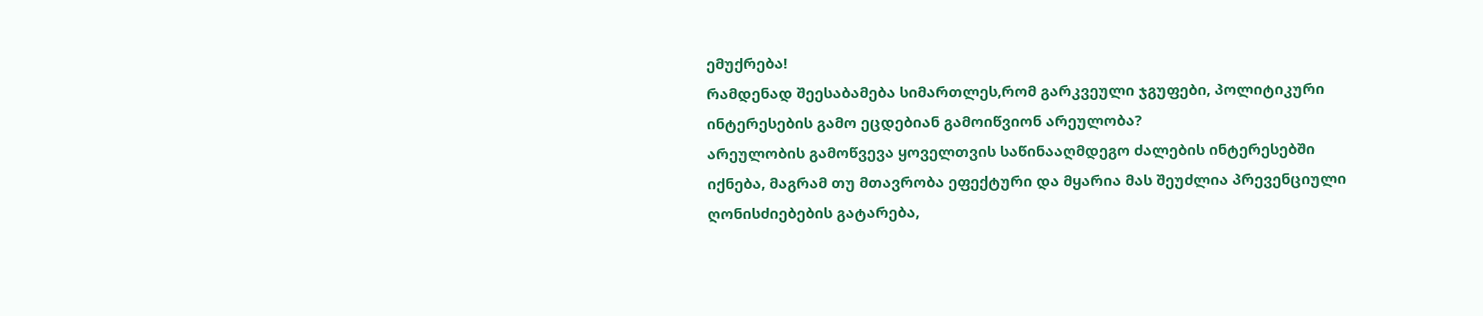ემუქრება!
რამდენად შეესაბამება სიმართლეს,რომ გარკვეული ჯგუფები, პოლიტიკური ინტერესების გამო ეცდებიან გამოიწვიონ არეულობა?
არეულობის გამოწვევა ყოველთვის საწინააღმდეგო ძალების ინტერესებში იქნება, მაგრამ თუ მთავრობა ეფექტური და მყარია მას შეუძლია პრევენციული ღონისძიებების გატარება,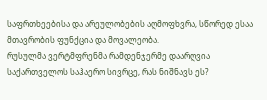საფრთხეებისა და არეულობების აღმოფხვრა, სწორედ ესაა მთავრობის ფუნქცია და მოვალეობა.
რუსულმა ვერტმფრენმა რამდენჯერმე დაარღვია საქართველოს საჰაერო სივრცე, რას ნიშნავს ეს?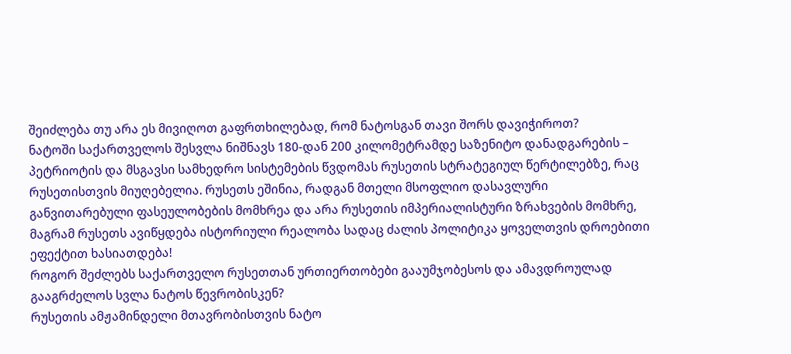შეიძლება თუ არა ეს მივიღოთ გაფრთხილებად, რომ ნატოსგან თავი შორს დავიჭიროთ?
ნატოში საქართველოს შესვლა ნიშნავს 180-დან 200 კილომეტრამდე საზენიტო დანადგარების – პეტრიოტის და მსგავსი სამხედრო სისტემების წვდომას რუსეთის სტრატეგიულ წერტილებზე, რაც რუსეთისთვის მიუღებელია. რუსეთს ეშინია, რადგან მთელი მსოფლიო დასავლური განვითარებული ფასეულობების მომხრეა და არა რუსეთის იმპერიალისტური ზრახვების მომხრე, მაგრამ რუსეთს ავიწყდება ისტორიული რეალობა სადაც ძალის პოლიტიკა ყოველთვის დროებითი ეფექტით ხასიათდება!
როგორ შეძლებს საქართველო რუსეთთან ურთიერთობები გააუმჯობესოს და ამავდროულად გააგრძელოს სვლა ნატოს წევრობისკენ?
რუსეთის ამჟამინდელი მთავრობისთვის ნატო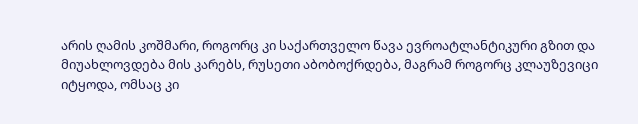არის ღამის კოშმარი, როგორც კი საქართველო წავა ევროატლანტიკური გზით და მიუახლოვდება მის კარებს, რუსეთი აბობოქრდება, მაგრამ როგორც კლაუზევიცი იტყოდა, ომსაც კი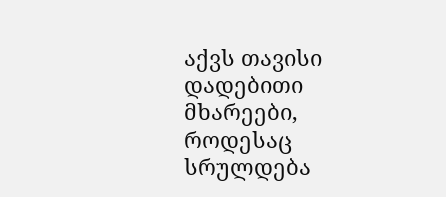აქვს თავისი დადებითი მხარეები, როდესაც სრულდება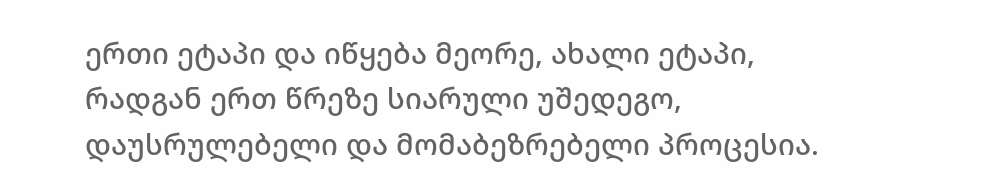ერთი ეტაპი და იწყება მეორე, ახალი ეტაპი, რადგან ერთ წრეზე სიარული უშედეგო, დაუსრულებელი და მომაბეზრებელი პროცესია.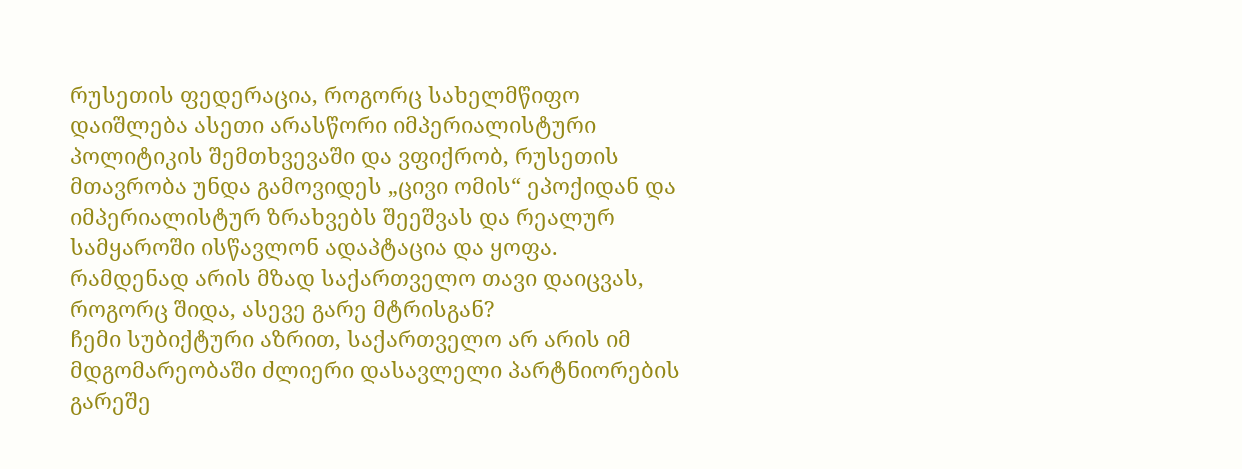რუსეთის ფედერაცია, როგორც სახელმწიფო დაიშლება ასეთი არასწორი იმპერიალისტური პოლიტიკის შემთხვევაში და ვფიქრობ, რუსეთის მთავრობა უნდა გამოვიდეს „ცივი ომის“ ეპოქიდან და იმპერიალისტურ ზრახვებს შეეშვას და რეალურ სამყაროში ისწავლონ ადაპტაცია და ყოფა.
რამდენად არის მზად საქართველო თავი დაიცვას, როგორც შიდა, ასევე გარე მტრისგან?
ჩემი სუბიქტური აზრით, საქართველო არ არის იმ მდგომარეობაში ძლიერი დასავლელი პარტნიორების გარეშე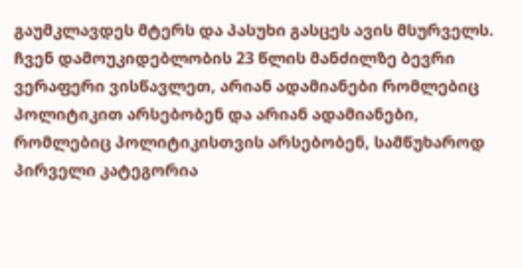გაუმკლავდეს მტერს და პასუხი გასცეს ავის მსურველს. ჩვენ დამოუკიდებლობის 23 წლის მანძილზე ბევრი ვერაფერი ვისწავლეთ, არიან ადამიანები რომლებიც პოლიტიკით არსებობენ და არიან ადამიანები, რომლებიც პოლიტიკისთვის არსებობენ, სამწუხაროდ პირველი კატეგორია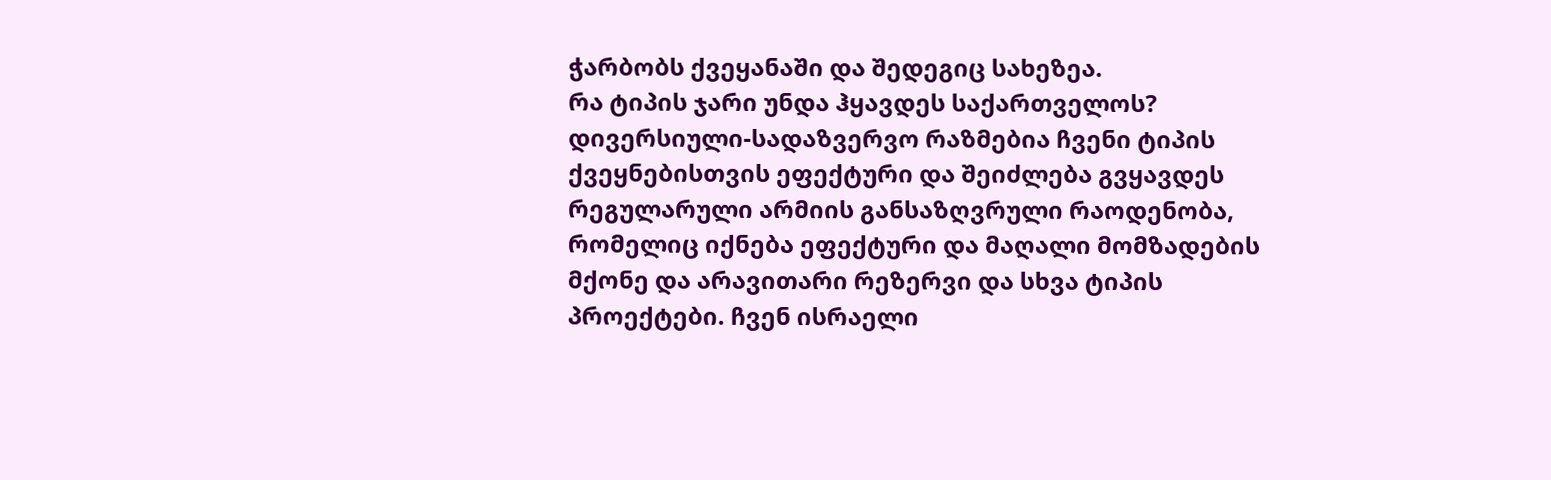ჭარბობს ქვეყანაში და შედეგიც სახეზეა.
რა ტიპის ჯარი უნდა ჰყავდეს საქართველოს?
დივერსიული-სადაზვერვო რაზმებია ჩვენი ტიპის ქვეყნებისთვის ეფექტური და შეიძლება გვყავდეს რეგულარული არმიის განსაზღვრული რაოდენობა, რომელიც იქნება ეფექტური და მაღალი მომზადების მქონე და არავითარი რეზერვი და სხვა ტიპის პროექტები. ჩვენ ისრაელი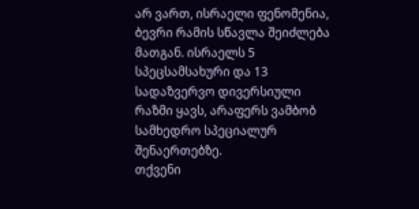არ ვართ, ისრაელი ფენომენია, ბევრი რამის სწავლა შეიძლება მათგან. ისრაელს 5 სპეცსამსახური და 13 სადაზვერვო დივერსიული რაზმი ყავს, არაფერს ვამბობ სამხედრო სპეციალურ შენაერთებზე.
თქვენი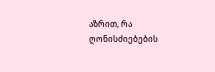აზრით, რა ღონისძიებების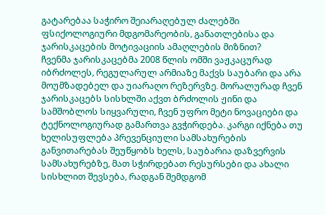გატარებაა საჭირო შეიარაღებულ ძალებში ფსიქოლოგიური მდგომარეობის, განათლებისა და ჯარისკაცების მოტივაციის ამაღლების მიზნით?
ჩვენმა ჯარისკაცებმა 2008 წლის ომში ვაჟკაცურად იბრძოლეს, რეგულარულ არმიაზე მაქვს საუბარი და არა მოუმზადებელ და უიარაღო რეზერვზე. მორალურად ჩვენ ჯარისკაცებს სისხლში აქვთ ბრძოლის ჟინი და სამშობლოს სიყვარული, ჩვენ უფრო მეტი ნოვაციები და ტექნოლოგიურად გამართვა გვჭირდება. კარგი იქნება თუ ხელისუფლება პრევენციული სამსახურების განვითარებას შეუწყობს ხელს, საუბარია დაზვერვის სამსახურებზე, მათ სჭირდებათ რესურსები და ახალი სისხლით შევსება, რადგან შემდგომ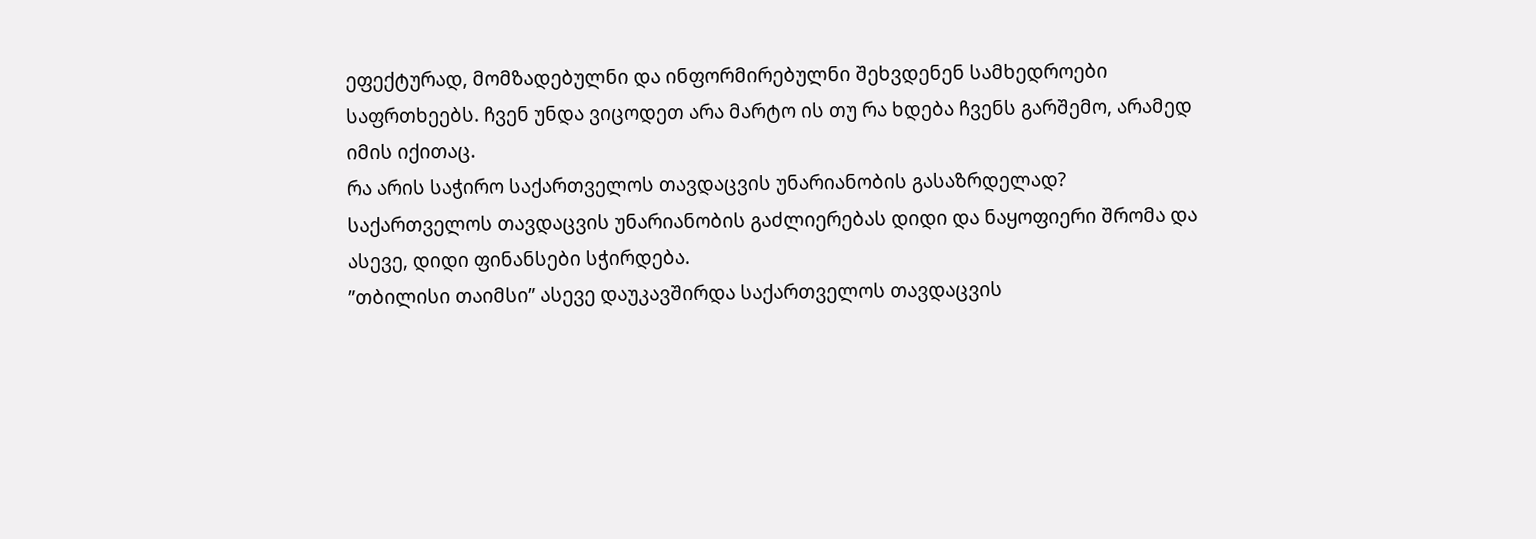ეფექტურად, მომზადებულნი და ინფორმირებულნი შეხვდენენ სამხედროები საფრთხეებს. ჩვენ უნდა ვიცოდეთ არა მარტო ის თუ რა ხდება ჩვენს გარშემო, არამედ იმის იქითაც.
რა არის საჭირო საქართველოს თავდაცვის უნარიანობის გასაზრდელად?
საქართველოს თავდაცვის უნარიანობის გაძლიერებას დიდი და ნაყოფიერი შრომა და ასევე, დიდი ფინანსები სჭირდება.
”თბილისი თაიმსი” ასევე დაუკავშირდა საქართველოს თავდაცვის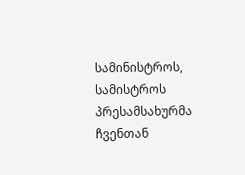სამინისტროს, სამისტროს პრესამსახურმა ჩვენთან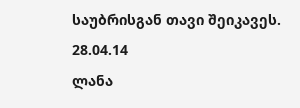საუბრისგან თავი შეიკავეს.
28.04.14
ლანა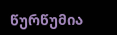წურწუმია